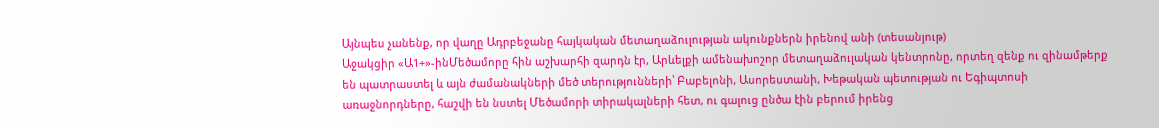Այնպես չանենք, որ վաղը Ադրբեջանը հայկական մետաղաձուլության ակունքներն իրենով անի (տեսանյութ)
Աջակցիր «Ա1+»-ինՄեծամորը հին աշխարհի զարդն էր, Արևելքի ամենախոշոր մետաղաձուլական կենտրոնը, որտեղ զենք ու զինամթերք են պատրաստել և այն ժամանակների մեծ տերությունների՝ Բաբելոնի, Ասորեստանի, Խեթական պետության ու Եգիպտոսի առաջնորդները, հաշվի են նստել Մեծամորի տիրակալների հետ, ու գալուց ընծա էին բերում իրենց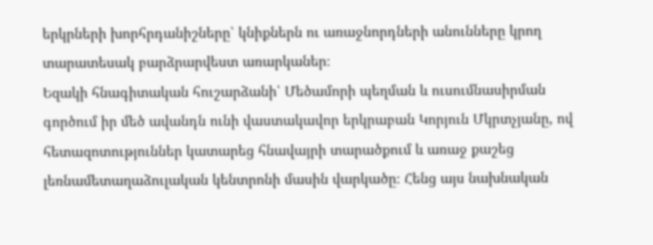երկրների խորհրդանիշները՝ կնիքներն ու առաջնորդների անունները կրող տարատեսակ բարձրարվեստ առարկաներ։
Եզակի հնագիտական հուշարձանի՝ Մեծամորի պեղման և ուսումնասիրման գործում իր մեծ ավանդն ունի վաստակավոր երկրաբան Կորյուն Մկրտչյանը, ով հետազոտություններ կատարեց հնավայրի տարածքում և առաջ քաշեց լեռնամետաղաձուլական կենտրոնի մասին վարկածը։ Հենց այս նախնական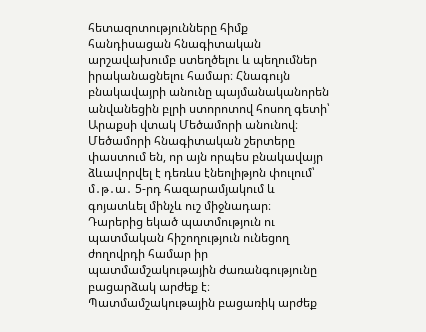հետազոտությունները հիմք հանդիսացան հնագիտական արշավախումբ ստեղծելու և պեղումներ իրականացնելու համար։ Հնագույն բնակավայրի անունը պայմանականորեն անվանեցին բլրի ստորոտով հոսող գետի՝ Արաքսի վտակ Մեծամորի անունով։
Մեծամորի հնագիտական շերտերը փաստում են, որ այն որպես բնակավայր ձևավորվել է դեռևս էնեոլիթյոն փուլում՝ մ․թ․ա․ 5-րդ հազարամյակում և գոյատևել մինչև ուշ միջնադար։
Դարերից եկած պատմություն ու պատմական հիշողություն ունեցող ժողովրդի համար իր պատմամշակութային ժառանգությունը բացարձակ արժեք է։ Պատմամշակութային բացառիկ արժեք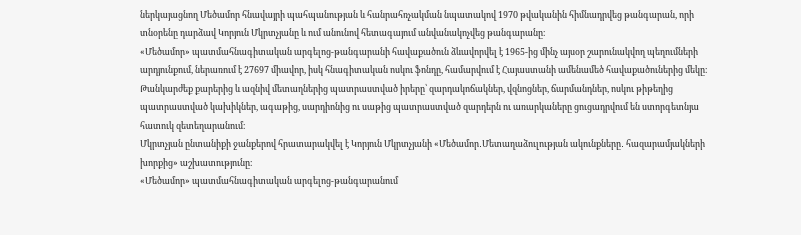ներկայացնող Մեծամոր հնավայրի պահպանության և հանրահռչակման նպատակով 1970 թվականին հիմնադրվեց թանգարան, որի տնօրենը դարձավ Կորյուն Մկրտչյանը և ում անունով հետագայում անվանակոչվեց թանգարանը։
«Մեծամոր» պատմահնագիտական արգելոց-թանգարանի հավաքածուն ձևավորվել է 1965-ից մինչ այսօր շարունակվող պեղումների արդյունքում, ներառում է 27697 միավոր, իսկ հնագիտական ոսկու ֆոնդը, համարվում է Հայաստանի ամենամեծ հավաքածուներից մեկը։ Թանկարժեք քարերից և ազնիվ մետաղներից պատրաստված իրերը՝ զարդակոճակներ, վզնոցներ, ճարմանդներ, ոսկու թիթեղից պատրաստված կախիկներ, ագաթից, սարդիոնից ու սաթից պատրաստված զարդերն ու առարկաները ցուցադրվում են ստորգետնյա հատուկ զետեղարանում։
Մկրտչյան ընտանիքի ջանքերով հրատարակվել է Կորյուն Մկրտչյանի «Մեծամոր․Մետաղաձուլության ակունքները․ հազարամյակների խորքից» աշխատությունը։
«Մեծամոր» պատմահնագիտական արգելոց-թանգարանում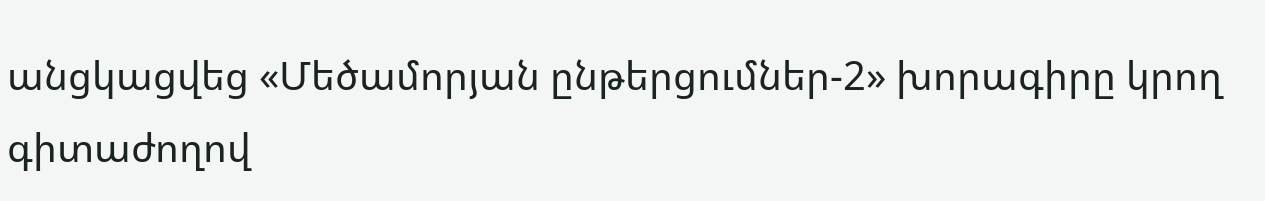անցկացվեց «Մեծամորյան ընթերցումներ-2» խորագիրը կրող գիտաժողով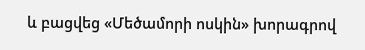և բացվեց «Մեծամորի ոսկին» խորագրով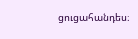ցուցահանդես։